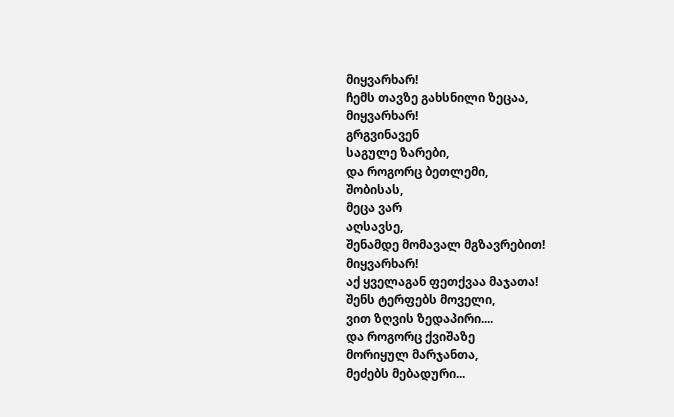მიყვარხარ!
ჩემს თავზე გახსნილი ზეცაა,
მიყვარხარ!
გრგვინავენ
საგულე ზარები,
და როგორც ბეთლემი,
შობისას,
მეცა ვარ
აღსავსე,
შენამდე მომავალ მგზავრებით!
მიყვარხარ!
აქ ყველაგან ფეთქვაა მაჯათა!
შენს ტერფებს მოველი,
ვით ზღვის ზედაპირი....
და როგორც ქვიშაზე
მორიყულ მარჯანთა,
მეძებს მებადური...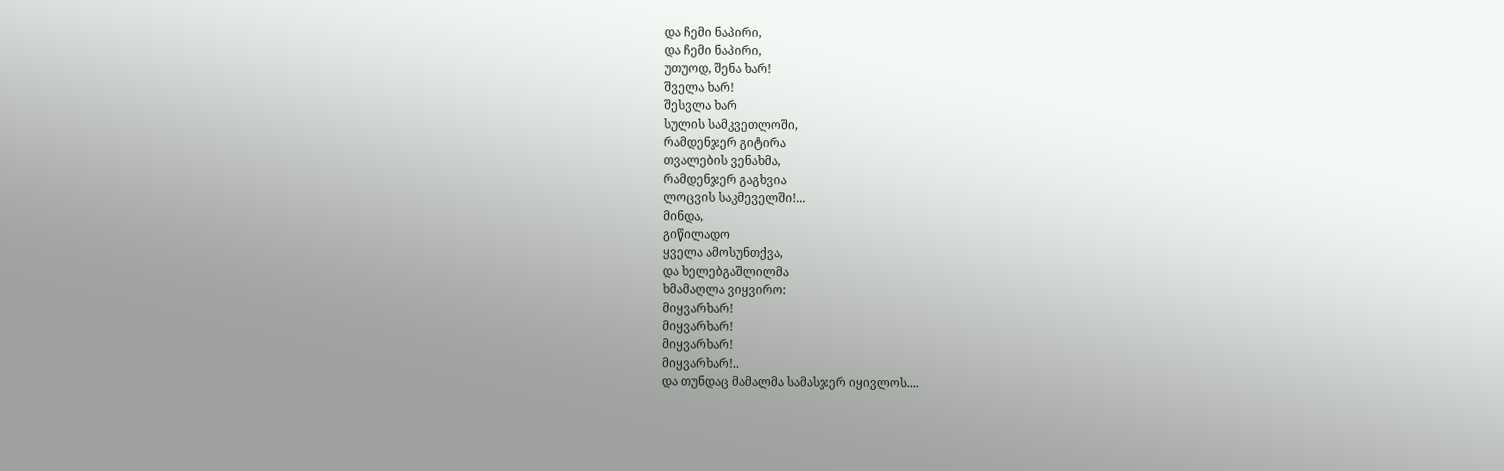და ჩემი ნაპირი,
და ჩემი ნაპირი,
უთუოდ, შენა ხარ!
შველა ხარ!
შესვლა ხარ
სულის სამკვეთლოში,
რამდენჯერ გიტირა
თვალების ვენახმა,
რამდენჯერ გაგხვია
ლოცვის საკმეველში!...
მინდა,
გიწილადო
ყველა ამოსუნთქვა,
და ხელებგაშლილმა
ხმამაღლა ვიყვირო:
მიყვარხარ!
მიყვარხარ!
მიყვარხარ!
მიყვარხარ!..
და თუნდაც მამალმა სამასჯერ იყივლოს....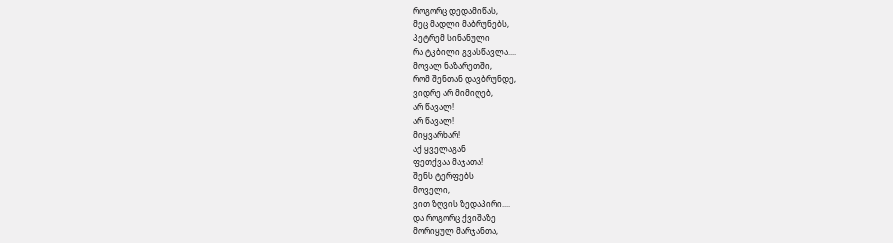როგორც დედამიწას,
მეც მადლი მაბრუნებს,
პეტრემ სინანული
რა ტკბილი გვასწავლა....
მოვალ ნაზარეთში,
რომ შენთან დავბრუნდე,
ვიდრე არ მიმიღებ,
არ წავალ!
არ წავალ!
მიყვარხარ!
აქ ყველაგან
ფეთქვაა მაჯათა!
შენს ტერფებს
მოველი,
ვით ზღვის ზედაპირი....
და როგორც ქვიშაზე
მორიყულ მარჯანთა,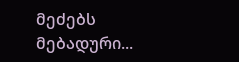მეძებს
მებადური...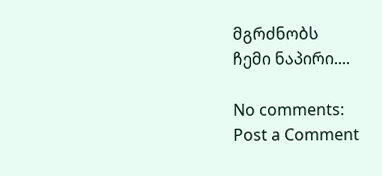მგრძნობს
ჩემი ნაპირი....

No comments:
Post a Comment